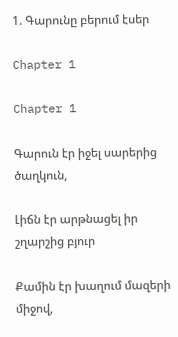1. Գարունը բերում էսեր

Chapter 1

Chapter 1

Գարուն էր իջել սարերից ծաղկուն,

Լիճն էր արթնացել իր շղարշից բյուր

Քամին էր խաղում մազերի միջով,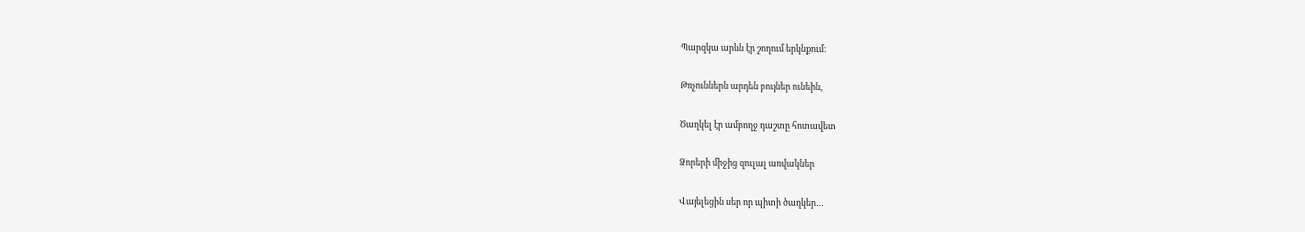Պարզկա արևն էր շողում երկնքում։

Թռչուններն արդեն բույներ ունեին,

Ծաղկել էր ամբողջ դաշտը հոտավետ

Ձորերի միջից զուլալ առվակներ

Վայելեցին սեր որ պիտի ծաղկեր…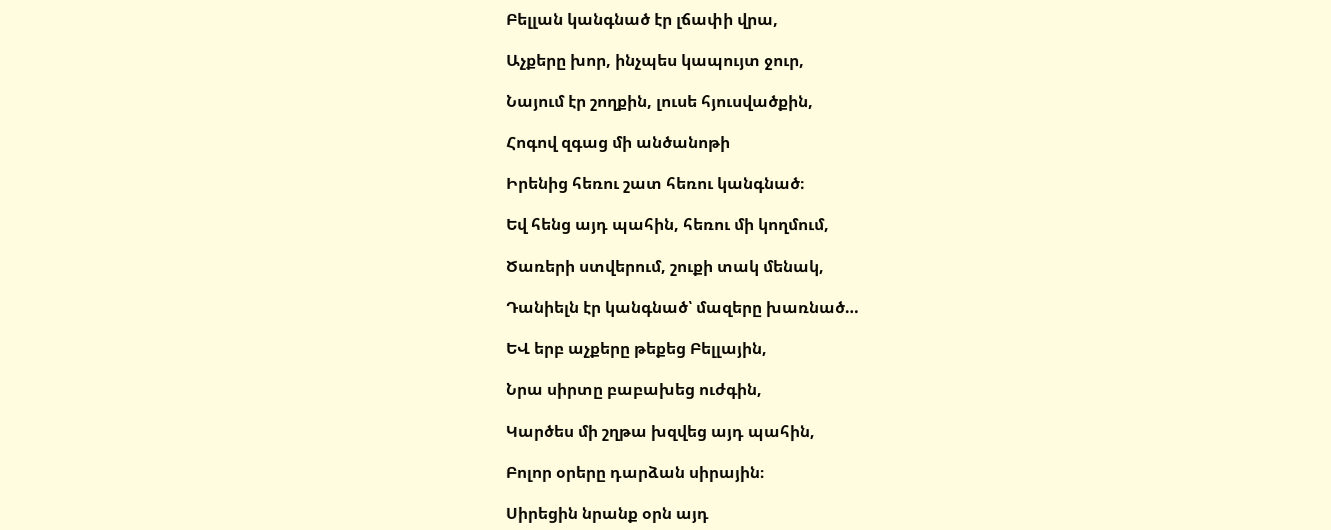Բելլան կանգնած էր լճափի վրա,

Աչքերը խոր, ինչպես կապույտ ջուր,

Նայում էր շողքին, լուսե հյուսվածքին,

Հոգով զգաց մի անծանոթի

Իրենից հեռու շատ հեռու կանգնած։

Եվ հենց այդ պահին, հեռու մի կողմում,

Ծառերի ստվերում, շուքի տակ մենակ,

Դանիելն էր կանգնած՝ մազերը խառնած…

ԵՎ երբ աչքերը թեքեց Բելլային,

Նրա սիրտը բաբախեց ուժգին,

Կարծես մի շղթա խզվեց այդ պահին,

Բոլոր օրերը դարձան սիրային։

Սիրեցին նրանք օրն այդ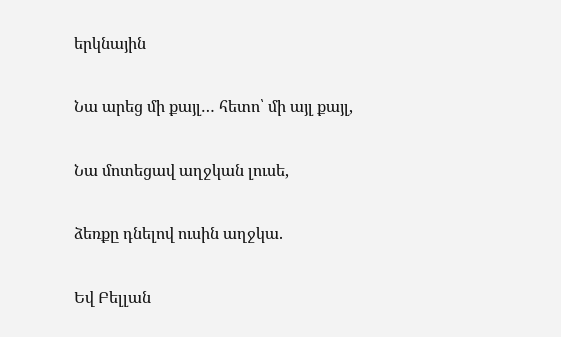երկնային

Նա արեց մի քայլ… հետո՝ մի այլ քայլ,

Նա մոտեցավ աղջկան լուսե,

ձեռքը դնելով ուսին աղջկա.

Եվ Բելլան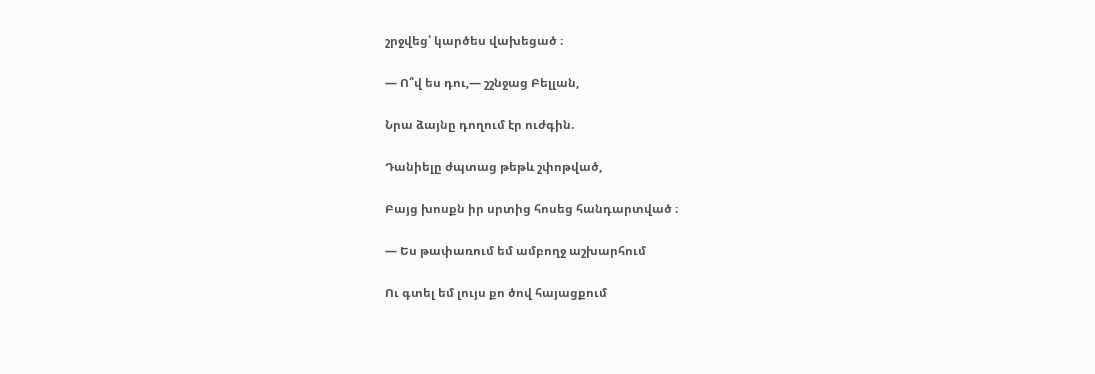շրջվեց՝ կարծես վախեցած ։

— Ո՞վ ես դու,— շշնջաց Բելլան,

Նրա ձայնը դողում էր ուժգին.

Դանիելը ժպտաց թեթև շփոթված,

Բայց խոսքն իր սրտից հոսեց հանդարտված ։

— Ես թափառում եմ ամբողջ աշխարհում

Ու գտել եմ լույս քո ծով հայացքում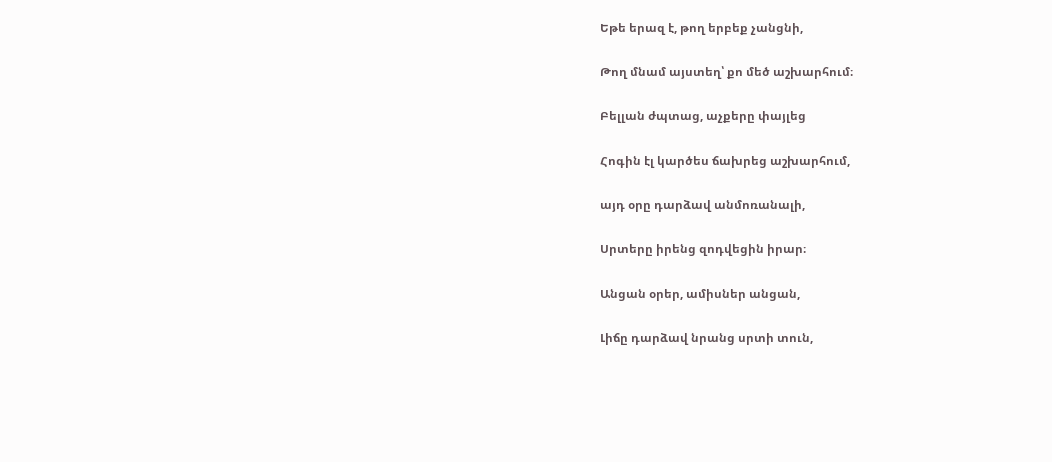Եթե երազ է, թող երբեք չանցնի,

Թող մնամ այստեղ՝ քո մեծ աշխարհում։

Բելլան ժպտաց, աչքերը փայլեց

Հոգին էլ կարծես ճախրեց աշխարհում,

այդ օրը դարձավ անմոռանալի,

Սրտերը իրենց զոդվեցին իրար։

Անցան օրեր, ամիսներ անցան,

Լիճը դարձավ նրանց սրտի տուն,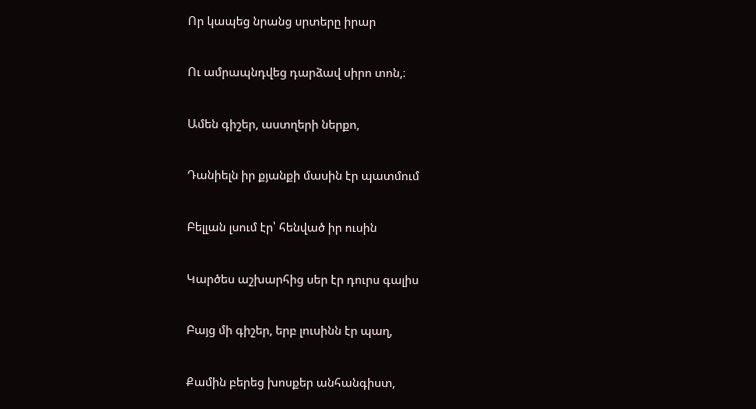Որ կապեց նրանց սրտերը իրար

Ու ամրապնդվեց դարձավ սիրո տոն,։

Ամեն գիշեր, աստղերի ներքո,

Դանիելն իր քյանքի մասին էր պատմում

Բելլան լսում էր՝ հենված իր ուսին

Կարծես աշխարհից սեր էր դուրս գալիս

Բայց մի գիշեր, երբ լուսինն էր պաղ,

Քամին բերեց խոսքեր անհանգիստ,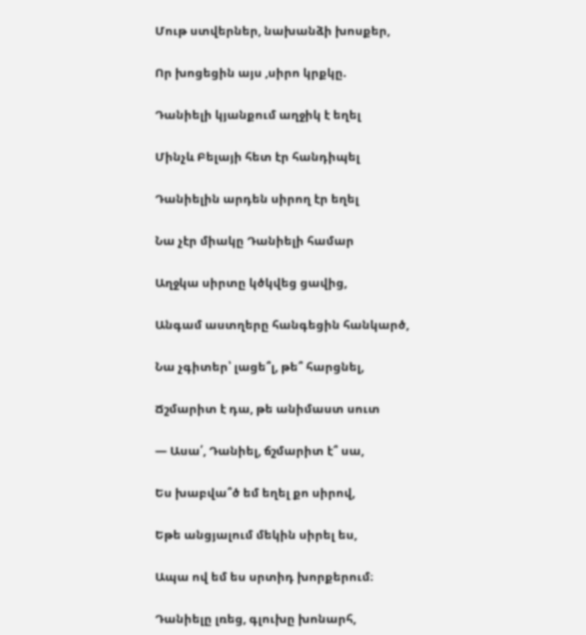Մութ ստվերներ, նախանձի խոսքեր,

Որ խոցեցին այս ,սիրո կրքկը.

Դանիելի կյանքում աղջիկ է եղել

Մինչև Բելայի հետ էր հանդիպել

Դանիելին արդեն սիրող էր եղել

Նա չէր միակը Դանիելի համար

Աղջկա սիրտը կծկվեց ցավից,

Անգամ աստղերը հանգեցին հանկարծ,

Նա չգիտեր՝ լացե՞լ, թե՞ հարցնել,

Ճշմարիտ է դա, թե անիմաստ սուտ

— Ասա՛, Դանիել, ճշմարիտ է՞ սա,

Ես խաբվա՞ծ եմ եղել քո սիրով,

Եթե անցյալում մեկին սիրել ես,

Ապա ով եմ ես սրտիդ խորքերում։

Դանիելը լռեց, գլուխը խոնարհ,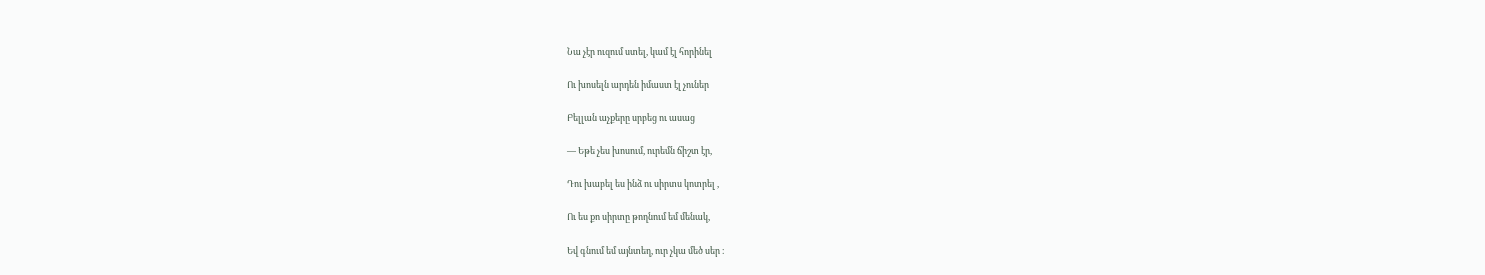Նա չէր ուզում ստել, կամ էլ հորինել

Ու խոսելն արդեն իմաստ էլ չուներ

Բելլան աչքերը սրբեց ու ասաց

— Եթե չես խոսում, ուրեմն ճիշտ էր,

Դու խաբել ես ինձ ու սիրտս կոտրել ,

Ու ես քո սիրտը թողնում եմ մենակ,

Եվ գնում եմ այնտեղ, ուր չկա մեծ սեր ։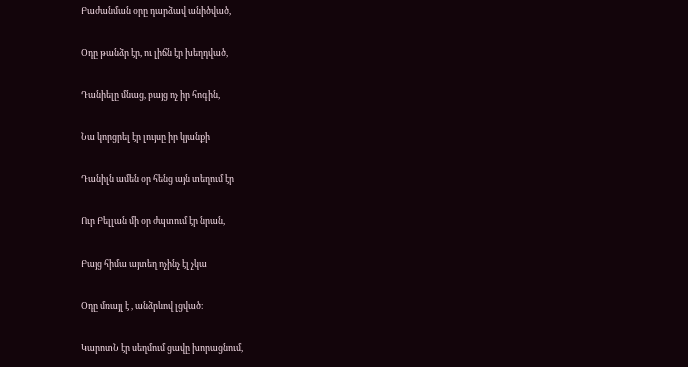Բաժանման օրը դարձավ անիծված,

Օդը թանձր էր, ու լիճն էր խեղդված,

Դանիելը մնաց, բայց ոչ իր հոգին,

Նա կորցրել էր լույսը իր կյանքի

Դանիլն ամեն օր հենց այն տեղում էր

Ուր Բելլան մի օր ժպտում էր նրան,

Բայց հիմա այտեղ ոչինչ էլ չկա

Օդը մռայլ է , անձրևով լցված։

ԿարոտՆ էր սեղմում ցավը խորացնում,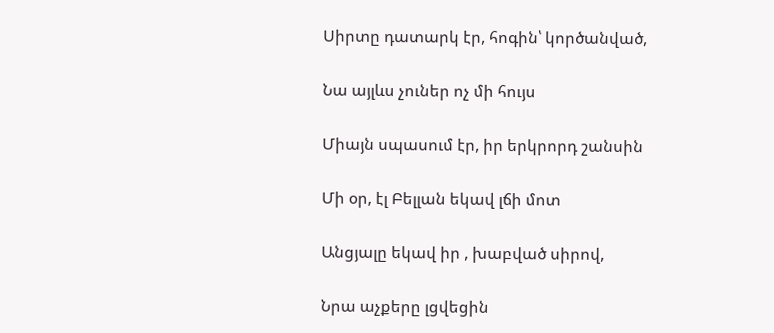Սիրտը դատարկ էր, հոգին՝ կործանված,

Նա այլևս չուներ ոչ մի հույս

Միայն սպասում էր, իր երկրորդ շանսին

Մի օր, էլ Բելլան եկավ լճի մոտ

Անցյալը եկավ իր , խաբված սիրով,

Նրա աչքերը լցվեցին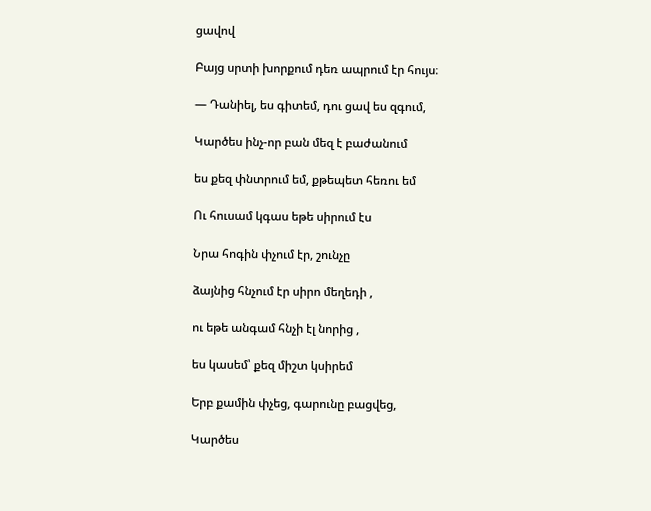ցավով

Բայց սրտի խորքում դեռ ապրում էր հույս։

— Դանիել, ես գիտեմ, դու ցավ ես զգում,

Կարծես ինչ-որ բան մեզ է բաժանում

ես քեզ փնտրում եմ, քթեպետ հեռու եմ

Ու հուսամ կգաս եթե սիրում էս

Նրա հոգին փչում էր, շունչը

ձայնից հնչում էր սիրո մեղեդի ,

ու եթե անգամ հնչի էլ նորից ,

ես կասեմ՝ քեզ միշտ կսիրեմ

Երբ քամին փչեց, գարունը բացվեց,

Կարծես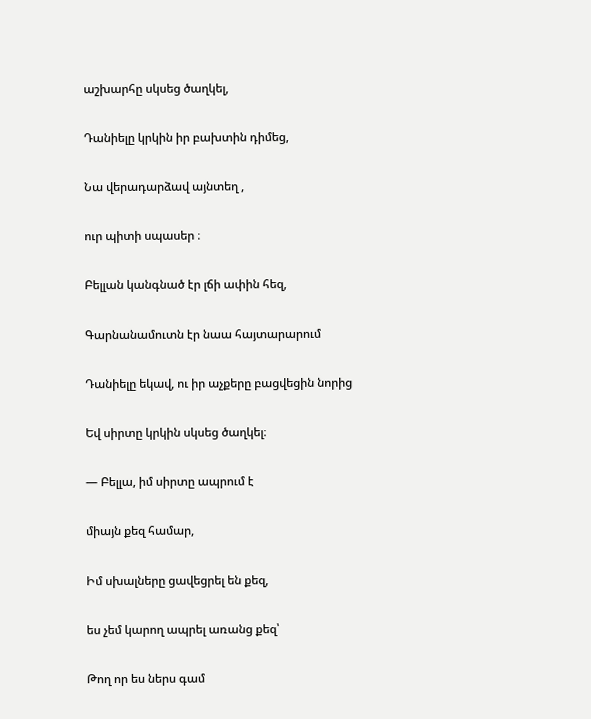աշխարհը սկսեց ծաղկել,

Դանիելը կրկին իր բախտին դիմեց,

Նա վերադարձավ այնտեղ ,

ուր պիտի սպասեր ։

Բելլան կանգնած էր լճի ափին հեզ,

Գարնանամուտն էր նաա հայտարարում

Դանիելը եկավ, ու իր աչքերը բացվեցին նորից

Եվ սիրտը կրկին սկսեց ծաղկել։

— Բելլա, իմ սիրտը ապրում է

միայն քեզ համար,

Իմ սխալները ցավեցրել են քեզ,

ես չեմ կարող ապրել առանց քեզ՝

Թող որ ես ներս գամ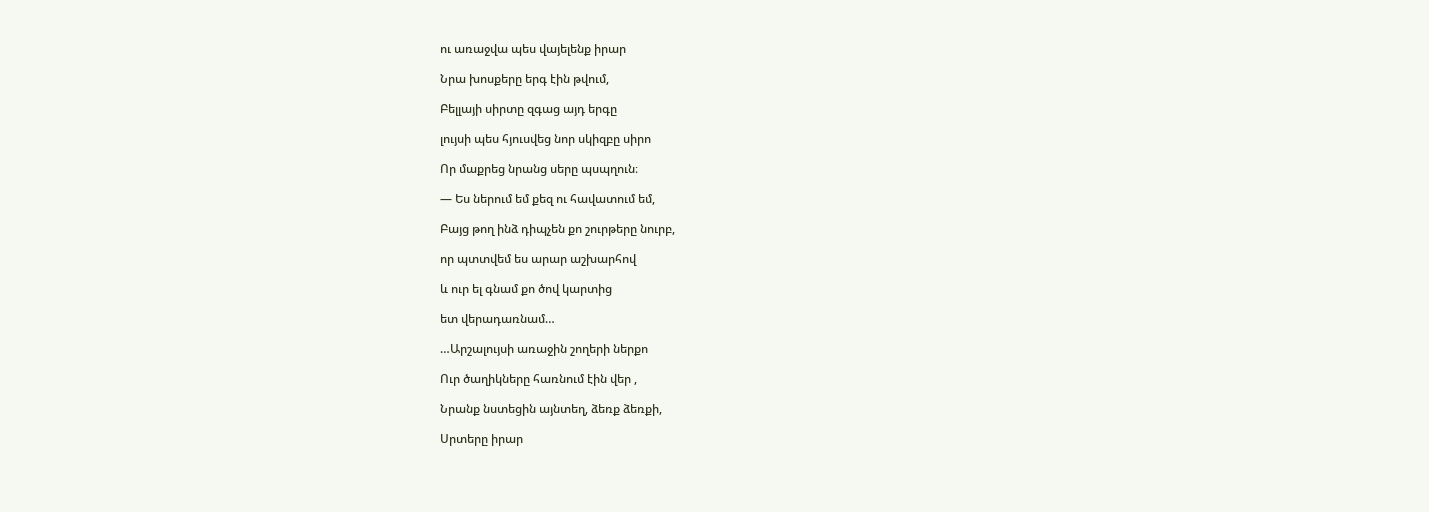ու առաջվա պես վայելենք իրար

Նրա խոսքերը երգ էին թվում,

Բելլայի սիրտը զգաց այդ երգը

լույսի պես հյուսվեց նոր սկիզբը սիրո

Որ մաքրեց նրանց սերը պսպղուն։

— Ես ներում եմ քեզ ու հավատում եմ,

Բայց թող ինձ դիպչեն քո շուրթերը նուրբ,

որ պտտվեմ ես արար աշխարհով

և ուր ել գնամ քո ծով կարտից

ետ վերադառնամ…

…Արշալույսի առաջին շողերի ներքո

Ուր ծաղիկները հառնում էին վեր ,

Նրանք նստեցին այնտեղ, ձեռք ձեռքի,

Սրտերը իրար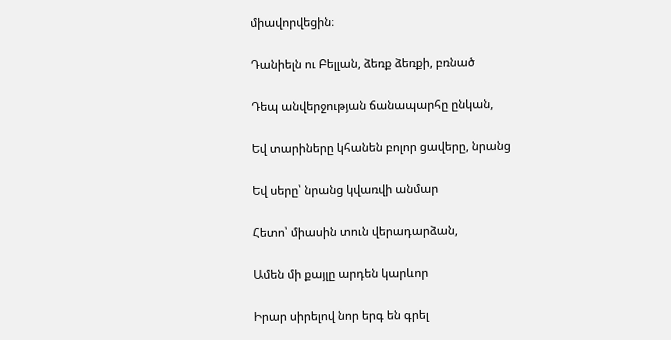միավորվեցին։

Դանիելն ու Բելլան, ձեռք ձեռքի, բռնած

Դեպ անվերջության ճանապարհը ընկան,

Եվ տարիները կհանեն բոլոր ցավերը, նրանց

Եվ սերը՝ նրանց կվառվի անմար

Հետո՝ միասին տուն վերադարձան,

Ամեն մի քայլը արդեն կարևոր

Իրար սիրելով նոր երգ են գրել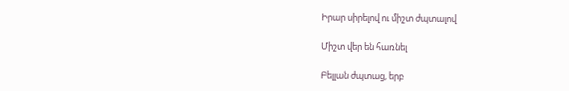Իրար սիրելով ու միշտ ժպտալով

Միշտ վեր են հառնել

Բելլան ժպտաց, երբ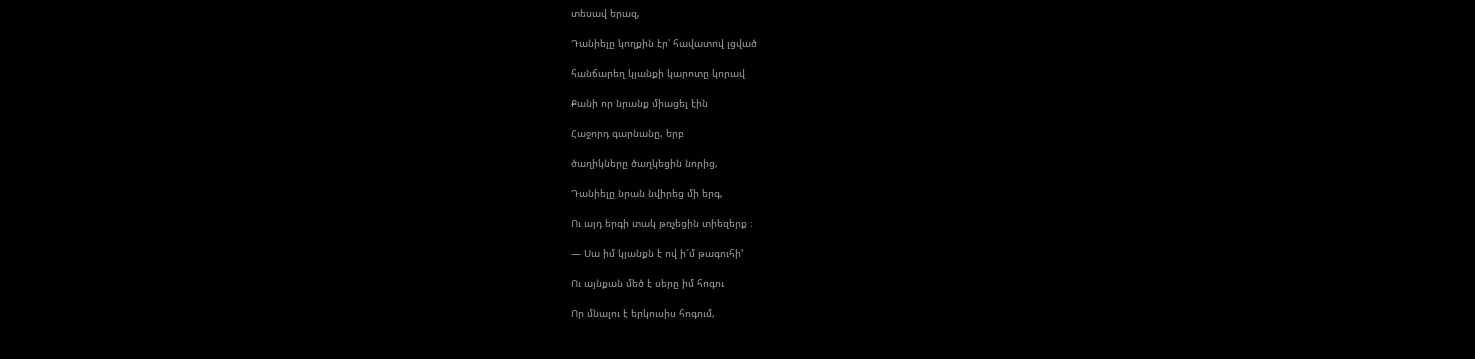տեսավ երազ,

Դանիելը կողքին էր՝ հավատով լցված

հանճարեղ կյանքի կարոտը կորավ

Քանի որ նրանք միացել էին

Հաջորդ գարնանը, երբ

ծաղիկները ծաղկեցին նորից,

Դանիելը նրան նվիրեց մի երգ,

Ու այդ երգի տակ թռչեցին տիեզերք ։

— Սա իմ կյանքն է ով ի՜մ թագուհի’

Ու այնքան մեծ է սերը իմ հոգու

Որ մնալու է երկուսիս հոգում,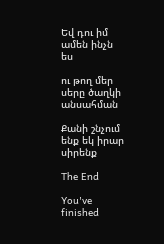Եվ դու իմ ամեն ինչն ես

ու թող մեր սերը ծաղկի անսահման

Քանի շնչում ենք եկ իրար սիրենք

The End

You've finished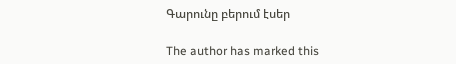Գարունը բերում էսեր

The author has marked this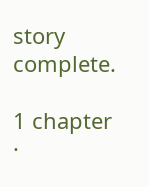story complete.

1 chapter ·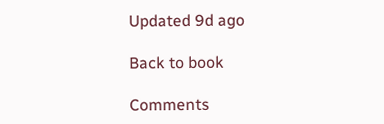Updated 9d ago

Back to book

Comments